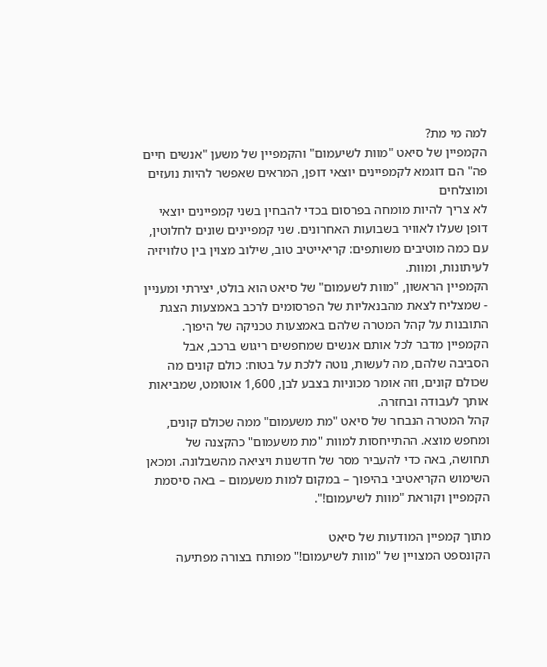למה מי מת?
הקמפיין של סיאט "מוות לשיעמום" והקמפיין של משען "אנשים חיים פה" הם דוגמא לקמפיינים יוצאי דופן, המראים שאפשר להיות נועזים ומוצלחים
לא צריך להיות מומחה בפרסום בכדי להבחין בשני קמפיינים יוצאי דופן שעלו לאוויר בשבועות האחרונים. שני קמפיינים שונים לחלוטין, עם כמה מוטיבים משותפים: קריאייטיב טוב, שילוב מצוין בין טלוויזיה לעיתונות, ומוות.
הקמפיין הראשון, "מוות לשעמום" של סיאט הוא בולט, יצירתי ומעניין - שמצליח לצאת מהבנאליות של הפרסומים לרכב באמצעות הצגת התובנות על קהל המטרה שלהם באמצעות טכניקה של היפוך. הקמפיין מדבר לכל אותם אנשים שמחפשים ריגוש ברכב, אבל הסביבה שלהם, מה לעשות, נוטה ללכת על בטוח: כולם קונים מה שכולם קונים, וזה אומר מכוניות בצבע לבן, 1,600 אוטומט, שמביאות אותך לעבודה ובחזרה.
קהל המטרה הנבחר של סיאט "מת משעמום" ממה שכולם קונים, ומחפש מוצא. ההתייחסות למוות "מת משעמום" כהקצנה של תחושה, באה כדי להעביר מסר של חדשנות ויציאה מהשבלונה. ומכאן השימוש הקריאטיבי בהיפוך – במקום למות משעמום – באה סיסמת הקמפיין וקוראת "מוות לשיעמום!".

מתוך קמפיין המודעות של סיאט
הקונספט המצויין של "מוות לשיעמום!" מפותח בצורה מפתיעה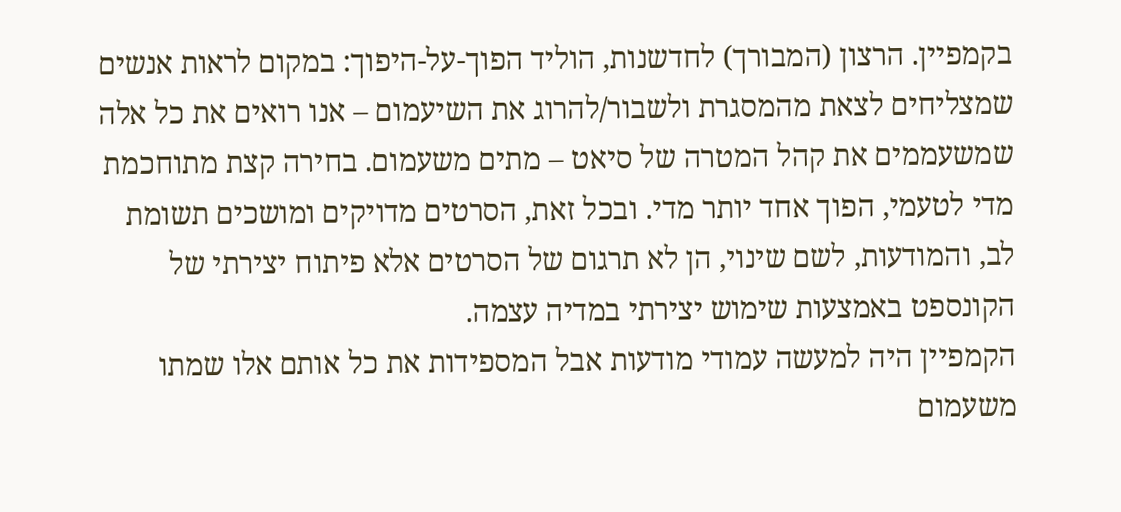בקמפיין. הרצון (המבורך) לחדשנות, הוליד הפוך-על-היפוך: במקום לראות אנשים שמצליחים לצאת מהמסגרת ולשבור/להרוג את השיעמום – אנו רואים את כל אלה שמשעממים את קהל המטרה של סיאט – מתים משעמום. בחירה קצת מתוחכמת מדי לטעמי, הפוך אחד יותר מדי. ובכל זאת, הסרטים מדויקים ומושכים תשומת לב, והמודעות, לשם שינוי, הן לא תרגום של הסרטים אלא פיתוח יצירתי של הקונספט באמצעות שימוש יצירתי במדיה עצמה.
הקמפיין היה למעשה עמודי מודעות אבל המספידות את כל אותם אלו שמתו משעמום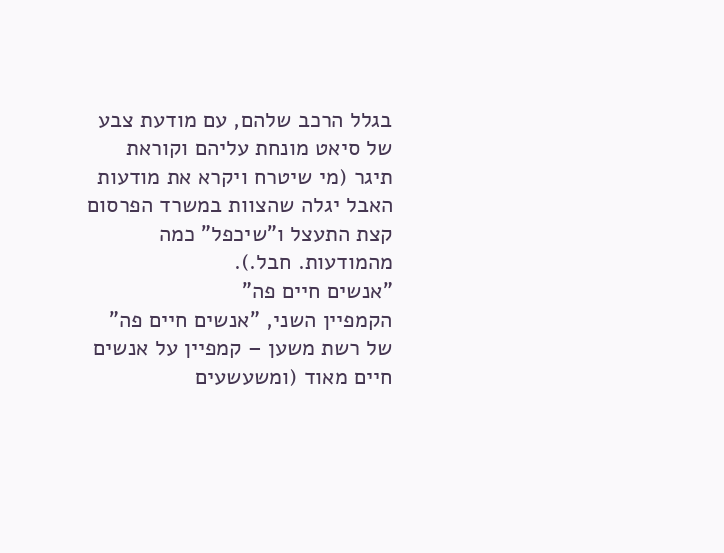בגלל הרכב שלהם, עם מודעת צבע של סיאט מונחת עליהם וקוראת תיגר (מי שיטרח ויקרא את מודעות האבל יגלה שהצוות במשרד הפרסום קצת התעצל ו"שיכפל" כמה מהמודעות. חבל.).
"אנשים חיים פה"
הקמפיין השני, "אנשים חיים פה" של רשת משען – קמפיין על אנשים חיים מאוד (ומשעשעים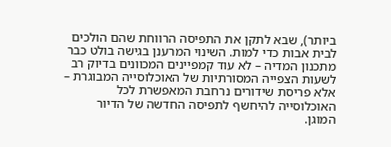ביותר), שבא לתקן את התפיסה הרווחת שהם הולכים לבית אבות כדי למות. השינוי המרענן בגישה בולט כבר מתכנון המדיה – לא עוד קמפיינים המכוונים בדיוק רב לשעות הצפייה המסורתיות של האוכלוסייה המבוגרת – אלא פריסת שידורים נרחבת המאפשרת לכל האוכלוסייה להיחשף לתפיסה החדשה של הדיור המוגן.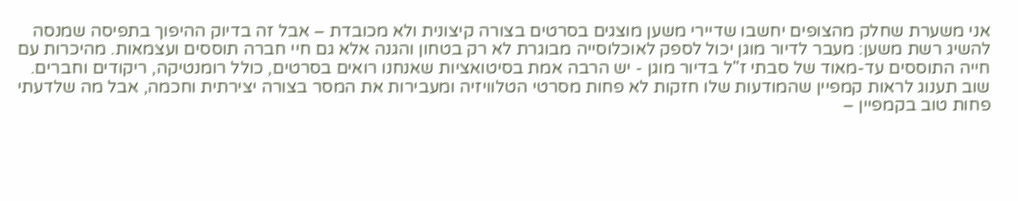אני משערת שחלק מהצופים יחשבו שדיירי משען מוצגים בסרטים בצורה קיצונית ולא מכובדת – אבל זה בדיוק ההיפוך בתפיסה שמנסה להשיג רשת משען: מעבר לדיור מוגן יכול לספק לאוכלוסייה מבוגרת לא רק בטחון והגנה אלא גם חיי חברה תוססים ועצמאות. מהיכרות עם חייה התוססים עד-מאוד של סבתי ז"ל בדיור מוגן - יש הרבה אמת בסיטואציות שאנחנו רואים בסרטים, כולל רומנטיקה, ריקודים וחברים.
שוב תענוג לראות קמפיין שהמודעות שלו חזקות לא פחות מסרטי הטלוויזיה ומעבירות את המסר בצורה יצירתית וחכמה, אבל מה שלדעתי פחות טוב בקמפיין –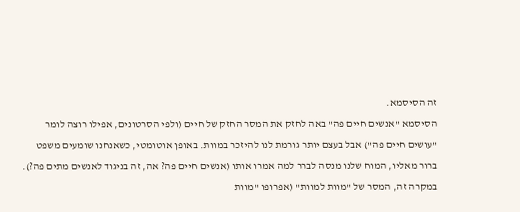זה הסיסמא.
הסיסמא "אנשים חיים פה" באה לחזק את המסר החזק של חיים (ולפי הסרטונים, אפילו רוצה לומר "עושים חיים פה") אבל בעצם יותר גורמת לנו להיזכר במוות. באופן אוטומטי, כשאנחנו שומעים משפט ברור מאליו, המוח שלנו מנסה לברר למה אמרו אותו (אנשים חיים פה? אה, זה בניגוד לאנשים מתים פה?). במקרה זה, המסר של "מוות למוות" (אפרופו "מוות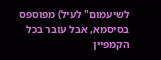לשיעמום" לעיל) מפוספס בסיסמא, אבל עובר בכל הקמפיין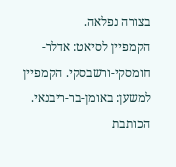בצורה נפלאה.
הקמפיין לסיאט: אדלר-חומסקי-ורשבסקי. הקמפיין למשען: באומן-בר-ריבנאי.
הכותבת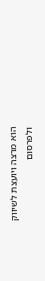הוא מרצה ויועצת לשיווק ולפרסום